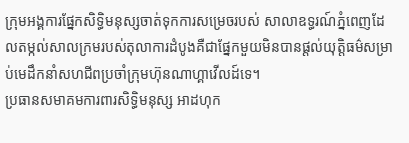ក្រុមអង្គការផ្នែកសិទ្ធិមនុស្សចាត់ទុកការសម្រេចរបស់ សាលាឧទ្ធរណ៍ភ្នំពេញដែលតម្កល់សាលក្រមរបស់តុលាការដំបូងគឺជាផ្នែកមួយមិនបានផ្តល់យុត្តិធម៌សម្រាប់មេដឹកនាំសហជីពប្រចាំក្រុមហ៊ុនណាហ្គាវើលដ៍ទេ។
ប្រធានសមាគមការពារសិទ្ធិមនុស្ស អាដហុក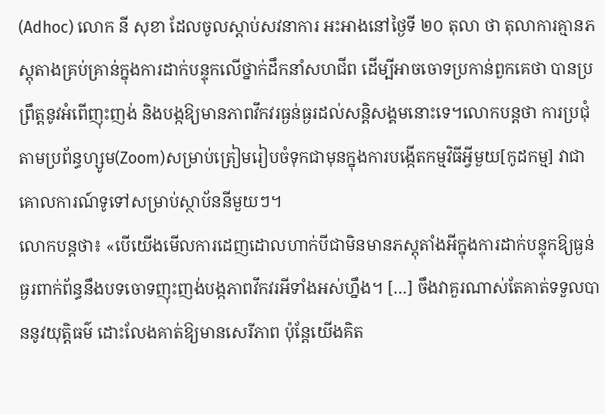(Adhoc) លោក នី សុខា ដែលចូលស្ដាប់សវនាការ អះអាងនៅថ្ងៃទី ២០ តុលា ថា តុលាការគ្មានភស្តុតាងគ្រប់គ្រាន់ក្នុងការដាក់បន្ទុកលើថ្នាក់ដឹកនាំសហជីព ដើម្បីអាចចោទប្រកាន់ពួកគេថា បានប្រព្រឹត្តនូវអំពើញុះញង់ និងបង្កឱ្យមានភាពវឹកវរធ្ងន់ធ្ងរដល់សន្តិសង្គមនោះទេ។លោកបន្តថា ការប្រជុំតាមប្រព័ន្ធហ្សូម(Zoom)សម្រាប់ត្រៀមរៀបចំទុកជាមុនក្នុងការបង្កើតកម្មវិធីអ្វីមួយ[កូដកម្ម] វាជាគោលការណ៍ទូទៅសម្រាប់ស្ថាប័ននីមួយៗ។
លោកបន្តថា៖ «បើយើងមើលការដេញដោលហាក់បីជាមិនមានភស្តុតាំងអីក្នុងការដាក់បន្ទុកឱ្យធ្ងន់ធ្ងរពាក់ព័ន្ធនឹងបទចោទញុះញង់បង្កភាពវឹកវរអីទាំងអស់ហ្នឹង។ […] ចឹងវាគួរណាស់តែគាត់ទទួលបាននូវយុត្តិធម៌ ដោះលែងគាត់ឱ្យមានសេរីភាព ប៉ុន្តែយើងគិត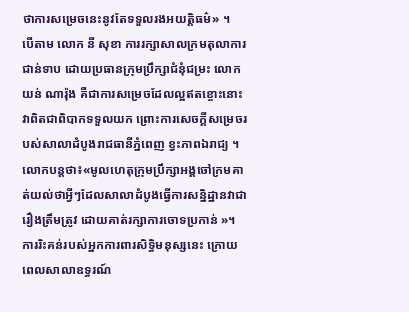ថាការសម្រេចនេះនូវតែទទួលរងអយត្តិធម៌» ។
បើតាម លោក នី សុខា ការរក្សាសាលក្រមតុលាការជាន់ទាប ដោយប្រធានក្រុមប្រឹក្សាជំនុំជម្រះ លោកយន់ ណារ៉ុង គឺជាការសម្រេចដែលល្អឥតខ្ចោះនោះ វាពិតជាពិបាកទទួលយក ព្រោះការសេចក្តីសម្រេចរបស់សាលាដំបូងរាជធានីភ្នំពេញ ខ្វះភាពឯរាជ្យ ។
លោកបន្តថា៖«មូលហេតុក្រុមប្រឹក្សាអង្គចៅក្រមគាត់យល់ថាអ្វីៗដែលសាលាដំបូងធ្វើការសន្និដ្ឋានវាជារឿងត្រឹមត្រូវ ដោយគាត់រក្សាការចោទប្រកាន់ »។
ការរិះគន់របស់អ្នកការពារសិទ្ធិមនុស្សនេះ ក្រោយពេលសាលាឧទ្ធរណ៍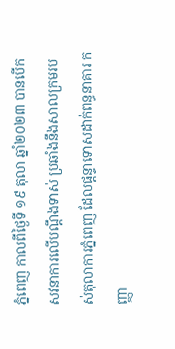ភ្នំពេញ កាលពីថ្ងៃទី ១៩ តុលា ឆ្នាំ២០២៣ បានបើកសវនាការលើបណ្តឹងទាស់ ប្រឆាំងនឹងសាលក្រមរបស់តុលាការភ្នំពេញ ដែលផ្តន្ទាទោសដាក់ពន្ធនាគារ កញ្ញា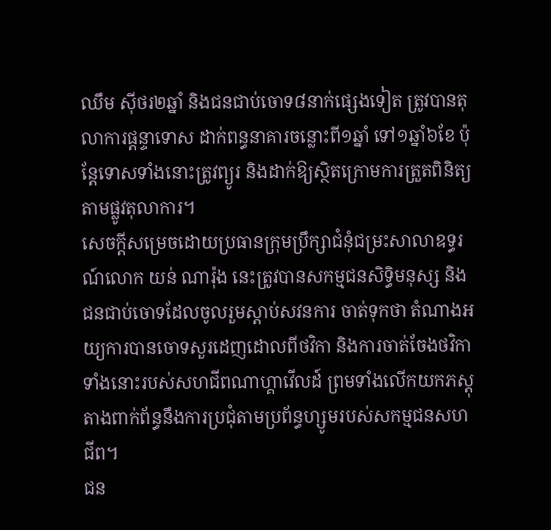ឈឹម សុីថរ២ឆ្នាំ និងជនជាប់ចោទ៨នាក់ផ្សេងទៀត ត្រូវបានតុលាការផ្តន្ទាទោស ដាក់ពន្ធនាគារចន្លោះពី១ឆ្នាំ ទៅ១ឆ្នាំ៦ខែ ប៉ុន្តែទោសទាំងនោះត្រូវព្យូរ និងដាក់ឱ្យស្ថិតក្រោមការត្រួតពិនិត្យតាមផ្លូវតុលាការ។
សេចក្តីសម្រេចដោយប្រធានក្រុមប្រឹក្សាជំនុំជម្រះសាលាឧទ្ធរណ៍លោក យន់ ណារ៉ុង នេះត្រូវបានសកម្មជនសិទ្ធិមនុស្ស និងជនជាប់ចោទដែលចូលរួមស្ដាប់សវនការ ចាត់ទុកថា តំណាងអយ្យការបានចោទសួរដេញដោលពីថវិកា និងការចាត់ចែងថវិកាទាំងនោះរបស់សហជីពណាហ្គាវើលដ៍ ព្រមទាំងលើកយកភស្តុតាងពាក់ព័ន្ធនឹងការប្រជុំតាមប្រព័ន្ធហ្សូមរបស់សកម្មជនសហជីព។
ជន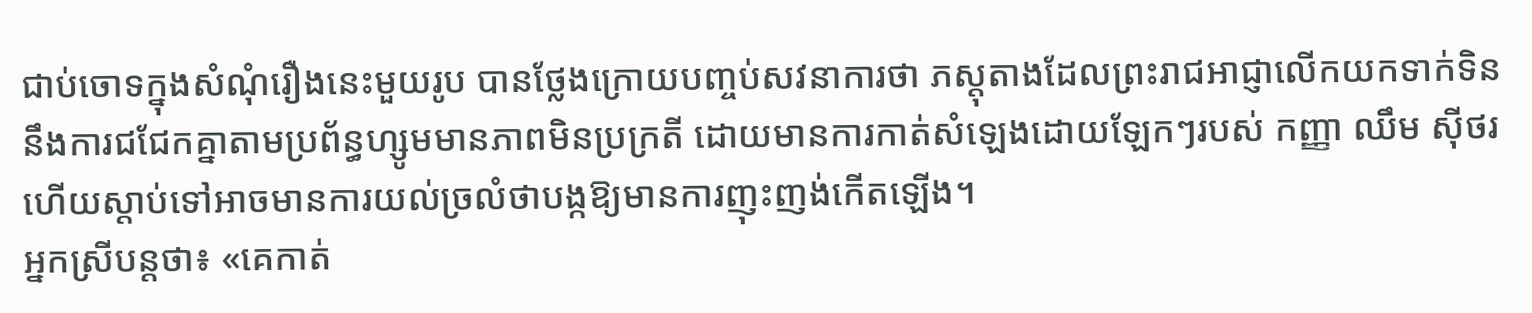ជាប់ចោទក្នុងសំណុំរឿងនេះមួយរូប បានថ្លែងក្រោយបញ្ចប់សវនាការថា ភស្តុតាងដែលព្រះរាជអាជ្ញាលើកយកទាក់ទិននឹងការជជែកគ្នាតាមប្រព័ន្ធហ្សូមមានភាពមិនប្រក្រតី ដោយមានការកាត់សំឡេងដោយឡែកៗរបស់ កញ្ញា ឈឹម ស៊ីថរ ហើយស្ដាប់ទៅអាចមានការយល់ច្រលំថាបង្កឱ្យមានការញុះញង់កើតឡើង។
អ្នកស្រីបន្តថា៖ «គេកាត់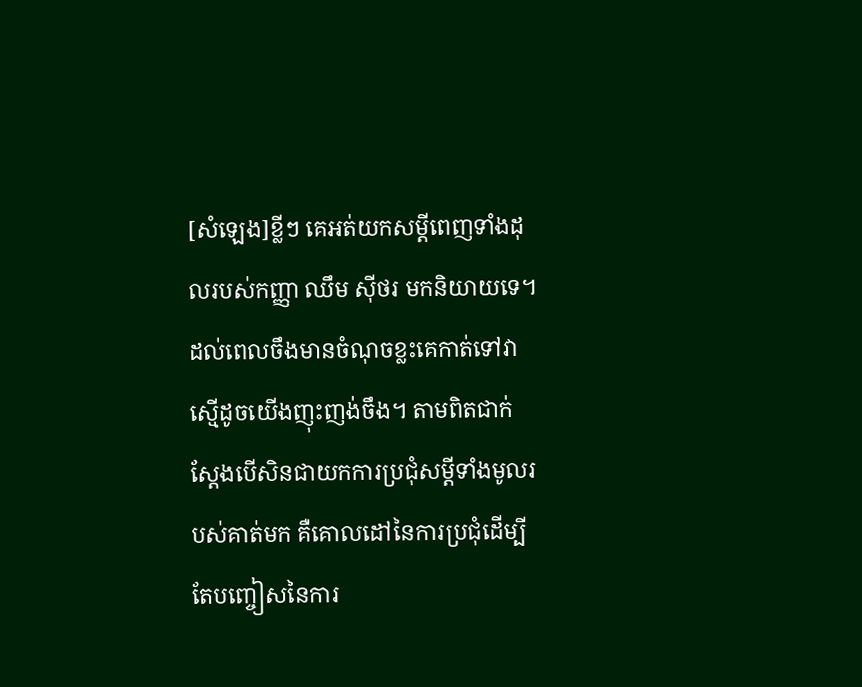[សំឡេង]ខ្លីៗ គេអត់យកសម្ដីពេញទាំងដុលរបស់កញ្ញា ឈឹម ស៊ីថរ មកនិយាយទេ។ ដល់ពេលចឹងមានចំណុចខ្លះគេកាត់ទៅវាស្មើដូចយើងញុះញង់ចឹង។ តាមពិតជាក់ស្ដែងបើសិនជាយកការប្រជុំសម្ដីទាំងមូលរបស់គាត់មក គឺគោលដៅនៃការប្រជុំដើម្បីតែបញ្ចៀសនៃការ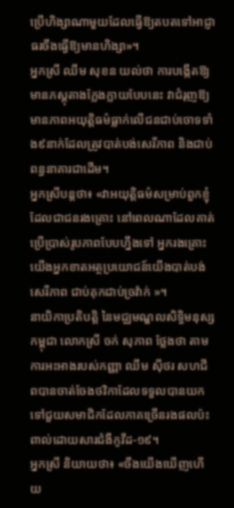ប្រើហិង្សាណាមួយដែលធ្វើឱ្យតបតទៅអាជ្ញាធរចឹងធ្វើឱ្យមានហិង្សា»។
អ្នកស្រី ឈឹម សុខន យល់ថា ការបង្កើតឱ្យមានភស្តុតាងក្លែងក្លាយបែបនេះ វាជំរុញឱ្យមានភាពអយុត្តិធម៌ធ្លាក់លើជនជាប់ចោទទាំង៩នាក់ដែលត្រូវបាត់បង់សេរីភាព និងជាប់ពន្ធនាគារជាដើម។
អ្នកស្រីបន្តថា៖ «វាអយុត្តិធម៌សម្រាប់ពួកខ្ញុំដែលជាជនរងគ្រោះ នៅពេលណាដែលគាត់ប្រើប្រាស់រូបភាពបែបហ្នឹងទៅ អ្នករងគ្រោះយើងអ្នកខាតអត្ថប្រយោជន៍យើងបាត់បង់សេរីភាព ជាប់គុកជាប់ច្រវ៉ាក់ »។
នាយិកាប្រតិបត្តិ នៃមជ្ឈមណ្ឌលសិទ្ធិមនុស្សកម្ពុជា លោកស្រី ចក់ សុភាព ថ្លែងថា តាមការអះអាងរបស់កញ្ញា ឈឹម ស៊ីថរ សហជីពបានចាត់ចែងថវិកាដែលទទួលបានយកទៅជួយសមាជិកដែលភាគច្រើនរងផលប៉ះពាល់ដោយសារជំងឺកូវីដ-១៩។
អ្នកស្រី និយាយថា៖ «ចឹងយើងឃើញហើយ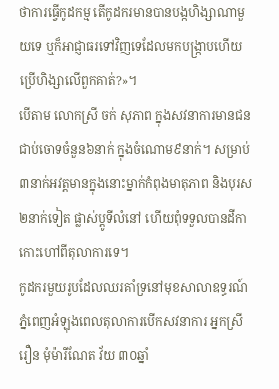ថាការធ្វើកូដកម្ម តើកូដករមានបានបង្កហិង្សាណាមួយទេ ឬក៏អាជ្ញាធរទៅវិញទេដែលមកបង្រ្កាបហើយប្រើហិង្សាលើពួកគាត់?»។
បើតាម លោកស្រី ចក់ សុភាព ក្នុងសវនាការមានជនជាប់ចោទចំនួន៦នាក់ ក្នុងចំណោម៩នាក់។ សម្រាប់៣នាក់អវត្តមានក្នុងនោះម្នាក់កំពុងមាតុភាព និងបុរស២នាក់ទៀត ផ្លាស់ប្ដូទីលំនៅ ហើយពុំទទួលបានដីកាកោះហៅពីតុលាការទេ។
កូដករមួយរូបដែលឈរគាំទ្រនៅមុខសាលាឧទ្ធរណ៍ភ្នំពេញអំឡុងពេលតុលាការបើកសវនាការ អ្នកស្រី រឿន មុំម៉ារីណែត វ័យ ៣០ឆ្នាំ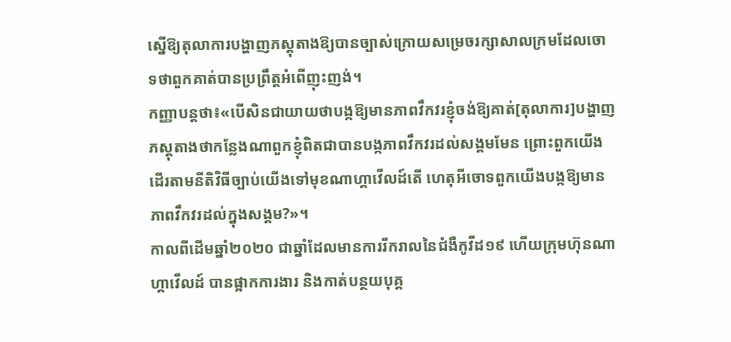ស្នើឱ្យតុលាការបង្ហាញភស្តុតាងឱ្យបានច្បាស់ក្រោយសម្រេចរក្សាសាលក្រមដែលចោទថាពួកគាត់បានប្រព្រឹត្តអំពើញុះញង់។
កញ្ញាបន្តថា៖«បើសិនជាយាយថាបង្កឱ្យមានភាពវឹកវរខ្ញុំចង់ឱ្យគាត់[តុលាការ]បង្ហាញភស្តុតាងថាកន្លែងណាពួកខ្ញុំពិតជាបានបង្កភាពវឹកវរដល់សង្គមមែន ព្រោះពួកយើងដើរតាមនីតិវិធីច្បាប់យើងទៅមុខណាហ្គាវើលដ៍តើ ហេតុអីចោទពួកយើងបង្កឱ្យមានភាពវឹកវរដល់ក្នុងសង្គម?»។
កាលពីដើមឆ្នាំ២០២០ ជាឆ្នាំដែលមានការរីករាលនៃជំងឺកូវីដ១៩ ហើយក្រុមហ៊ុនណាហ្គាវើលដ៍ បានផ្អាកការងារ និងកាត់បន្ថយបុគ្គ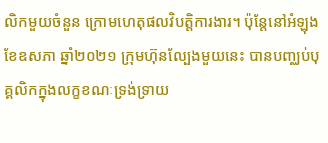លិកមួយចំនួន ក្រោមហេតុផលវិបត្តិការងារ។ ប៉ុន្តែនៅអំឡុងខែឧសភា ឆ្នាំ២០២១ ក្រុមហ៊ុនល្បែងមួយនេះ បានបញ្ឈប់បុគ្គលិកក្នុងលក្ខខណៈទ្រង់ទ្រាយ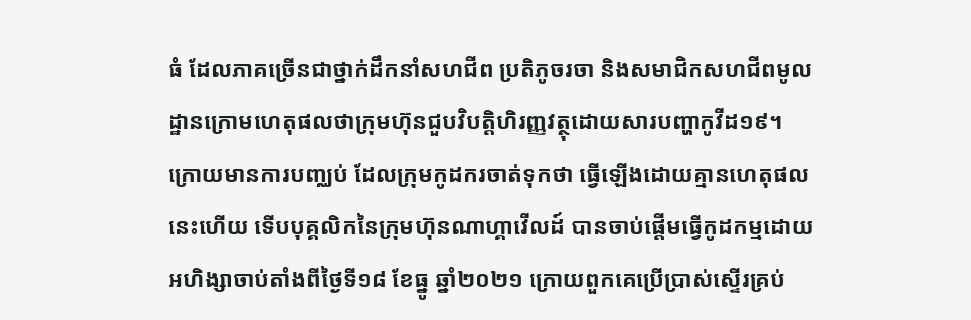ធំ ដែលភាគច្រើនជាថ្នាក់ដឹកនាំសហជីព ប្រតិភូចរចា និងសមាជិកសហជីពមូលដ្ឋានក្រោមហេតុផលថាក្រុមហ៊ុនជួបវិបត្តិហិរញ្ញវត្ថុដោយសារបញ្ហាកូវីដ១៩។
ក្រោយមានការបញ្ឈប់ ដែលក្រុមកូដករចាត់ទុកថា ធ្វើឡើងដោយគ្មានហេតុផលនេះហើយ ទើបបុគ្គលិកនៃក្រុមហ៊ុនណាហ្គាវើលដ៍ បានចាប់ផ្ដើមធ្វើកូដកម្មដោយអហិង្សាចាប់តាំងពីថ្ងៃទី១៨ ខែធ្នូ ឆ្នាំ២០២១ ក្រោយពួកគេប្រើប្រាស់ស្ទើរគ្រប់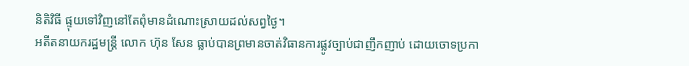និតិវិធី ផ្ទុយទៅវិញនៅតែពុំមានដំណោះស្រាយដល់សព្វថ្ងៃ។
អតីតនាយករដ្ឋមន្រ្តី លោក ហ៊ុន សែន ធ្លាប់បានព្រមានចាត់វិធានការផ្លូវច្បាប់ជាញឹកញាប់ ដោយចោទប្រកា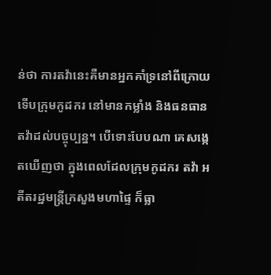ន់ថា ការតវ៉ានេះគឺមានអ្នកគាំទ្រនៅពីក្រោយ ទើបក្រុមកូដករ នៅមានកម្លាំង និងធនធានតវ៉ាដល់បច្ចុប្បន្ន។ បើទោះបែបណា គេសង្កេតឃើញថា ក្នុងពេលដែលក្រុមកូដករ តវ៉ា អតីតរដ្ឋមន្រ្តីក្រសួងមហាផ្ទៃ ក៏ធ្លា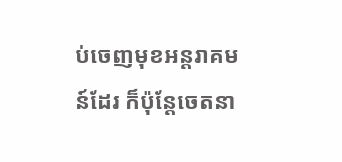ប់ចេញមុខអន្តរាគមន៍ដែរ ក៏ប៉ុន្តែចេតនា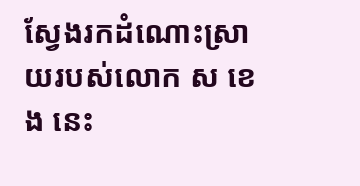ស្វែងរកដំណោះស្រាយរបស់លោក ស ខេង នេះ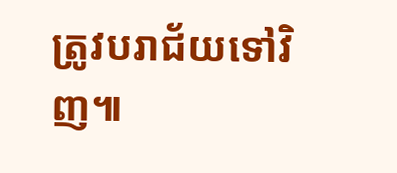ត្រូវបរាជ័យទៅវិញ៕